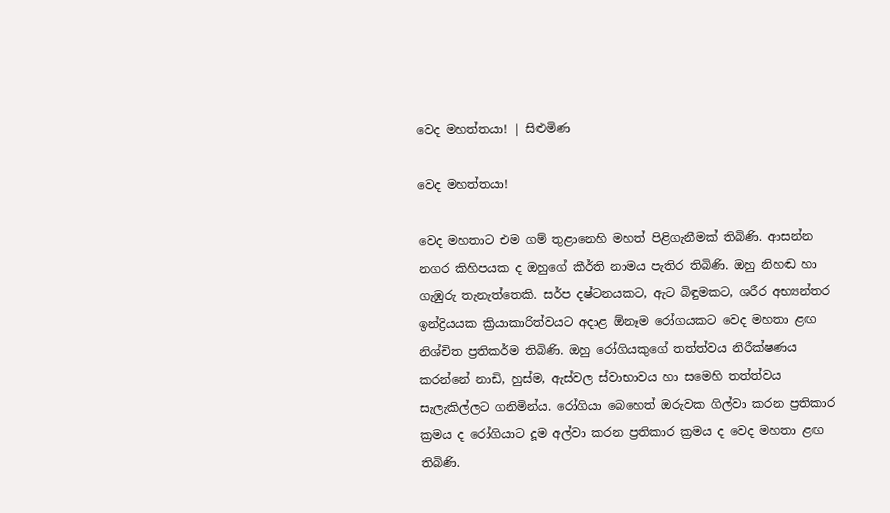වෙද මහත්තයා! | සිළුමිණ

වෙද මහත්තයා!

වෙද මහතාට එම ගම් තුළානෙහි මහත් පිළිගැනීමක් තිබිණි. ආසන්න නගර කිහිපයක ද ඔහුගේ කීර්ති නාමය පැතිර තිබිණි. ඔහු නිහඬ හා ගැඹුරු තැනැත්තෙකි. සර්ප දෂ්ටනයකට, ඇට බිඳුමකට, ශරීර අභ්‍යන්තර ඉන්ද්‍රියයක ක්‍රියාකාරිත්වයට අදාළ ඕනෑම රෝගයකට වෙද මහතා ළඟ නිශ්චිත ප්‍රතිකර්ම තිබිණි. ඔහු රෝගියකුගේ තත්ත්වය නිරීක්ෂණය කරන්නේ නාඩි, හුස්ම, ඇස්වල ස්වාභාවය හා සමෙහි තත්ත්වය සැලැකිල්ලට ගනිමින්ය. රෝගියා බෙහෙත් ඔරුවක ගිල්වා කරන ප්‍රතිකාර ක්‍රමය ද රෝගියාට දූම අල්වා කරන ප්‍රතිකාර ක්‍රමය ද වෙද මහතා ළඟ තිබිණි.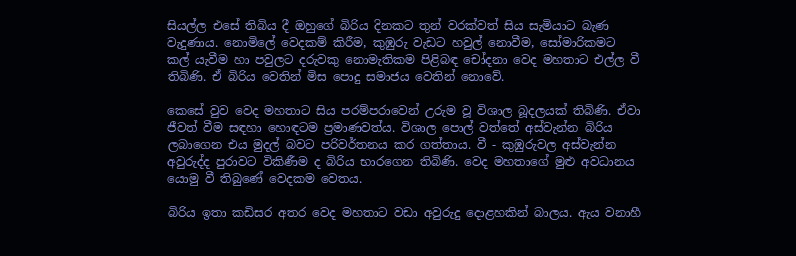සියල්ල එසේ තිබිය දී ඔහුගේ බිරිය දිනකට තුන් වරක්වත් සිය සැමියාට බැණ වැදුණාය. නොමිලේ වෙදකම් කිරීම, කුඹුරු වැඩට හවුල් නොවීම, සෝමාරිකමට කල් යැවීම හා පවුලට දරුවකු නොමැතිකම පිළිබඳ චෝදනා වෙද මහතාට එල්ල වී තිබිණි. ඒ බිරිය වෙතින් මිස පොදු සමාජය වෙතින් නොවේ.

කෙසේ වුව වෙද මහතාට සිය පරම්පරාවෙන් උරුම වූ විශාල බූදලයක් තිබිණි. ඒවා ජීවත් වීම සඳහා හොඳටම ප්‍රමාණවත්ය. විශාල පොල් වත්තේ අස්වැන්න බිරිය ලබාගෙන එය මුදල් බවට පරිවර්තනය කර ගත්තාය. වී - කුඹුරුවල අස්වැන්න අවුරුද්ද පුරාවට විකිණීම ද බිරිය භාරගෙන තිබිණි. වෙද මහතාගේ මුළු අවධානය යොමු වී තිබුණේ වෙදකම වෙතය.

බිරිය ඉතා කඩිසර අතර වෙද මහතාට වඩා අවුරුදු දොළහකින් බාලය. ඇය වනාහී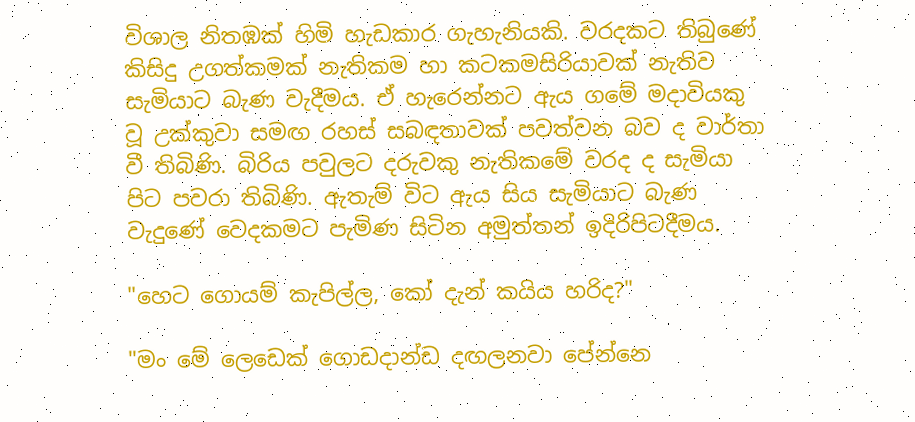විශාල නිතඹක් හිමි හැඩකාර ගැහැනියකි. වරදකට තිබුණේ කිසිදු උගත්කමක් නැතිකම හා කටකමසිරියාවක් නැතිව සැමියාට බැණ වැදීමය. ඒ හැරෙන්නට ඇය ගමේ මදාවියකු වූ උක්කුවා සමඟ රහස් සබඳතාවක් පවත්වන බව ද වාර්තා වී තිබිණි. බිරිය පවුලට දරුවකු නැතිකමේ වරද ද සැමියා පිට පවරා තිබිණි. ඇතැම් විට ඇය සිය සැමියාට බැණ වැදුණේ වෙදකමට පැමිණ සිටින අමුත්තන් ඉදිරිපිටදීමය.

"හෙට ගොයම් කැපිල්ල, කෝ දැන් කයිය හරිද?"

"මං මේ ලෙඩෙක් ගොඩදාන්ඩ දඟලනවා පේන්නෙ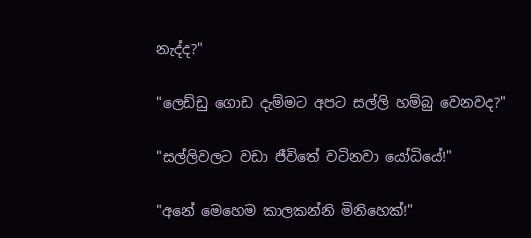නැද්ද?"

"ලෙඩ්ඩු ගොඩ දැම්මට අපට සල්ලි හම්බු වෙනවද?"

"සල්ලිවලට වඩා ජීවිතේ වටිනවා යෝධියේ!"

"අනේ මෙහෙම කාලකන්නි මිනිහෙක්!"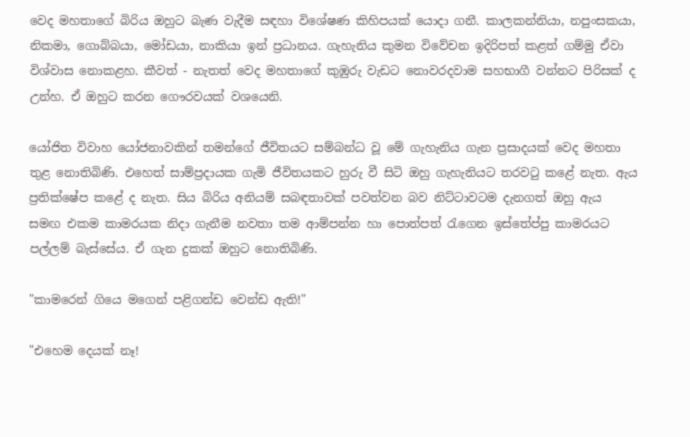වෙද මහතාගේ බිරිය ඔහුට බැණ වැදීම සඳහා විශේෂණ කිහිපයක් යොදා ගනී. කාලකන්නියා, නපුංසකයා, නිකමා, ගොබ්බයා, මෝඩයා, නාකියා ඉන් ප්‍රධානය. ගැහැනිය කුමන විවේචන ඉදිරිපත් කළත් ගම්මු ඒවා විශ්වාස නොකළහ. කීවත් - නැතත් වෙද මහතාගේ කුඹුරු වැඩට නොවරදවාම සහභාගී වන්නට පිරිසක් ද උන්හ. ඒ ඔහුට කරන ගෞරවයක් වශයෙනි.

යෝජිත විවාහ යෝජනාවකින් තමන්ගේ ජීවිතයට සම්බන්ධ වූ මේ ගැහැනිය ගැන ප්‍රසාදයක් වෙද මහතා තුළ නොතිබිණි. එහෙත් සාම්ප්‍රදායක ගැමි ජීවිතයකට හුරු වී සිටි ඔහු ගැහැනියට තරවටු කළේ නැත. ඇය ප්‍රතික්ෂේප කළේ ද නැත. සිය බිරිය අනියම් සබඳතාවක් පවත්වන බව නිට්ටාවටම දැනගත් ඔහු ඇය සමඟ එකම කාමරයක නිදා ගැනීම නවතා තම ආම්පන්න හා පොත්පත් රැගෙන ඉස්තේප්පු කාමරයට පල්ලම් බැස්සේය. ඒ ගැන දුකක් ඔහුට නොතිබිණි.

"කාමරෙන් ගියෙ මගෙන් පළිගන්ඩ වෙන්ඩ ඇති!"

"එහෙම දෙයක් නෑ!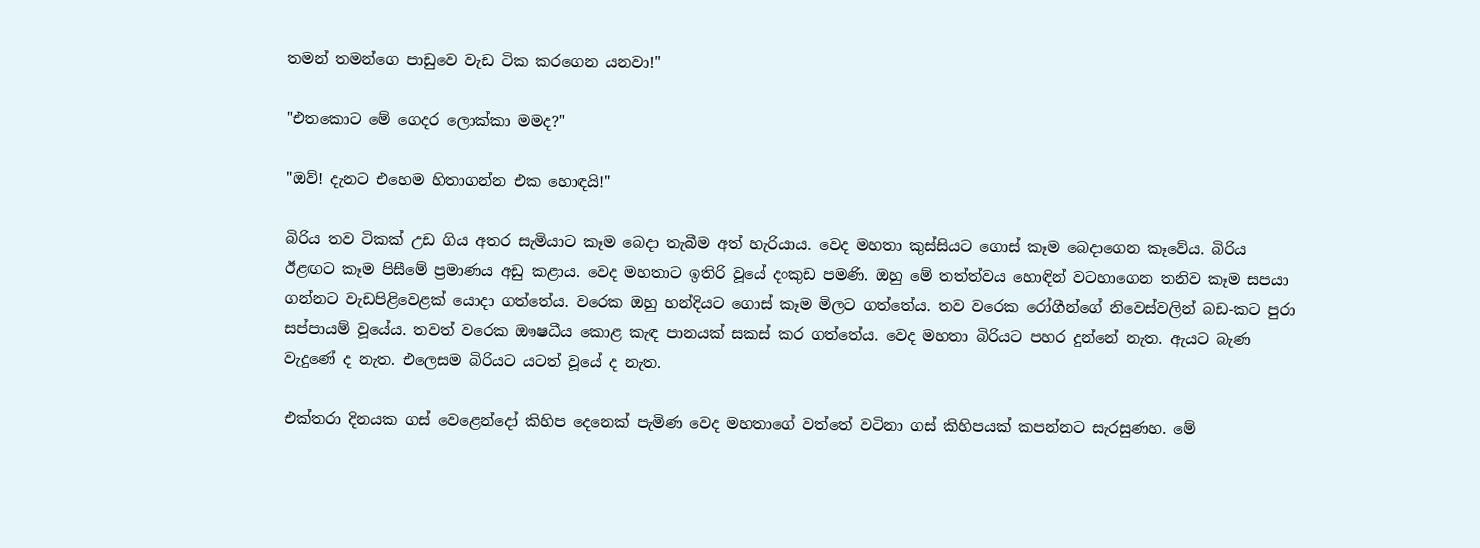තමන් තමන්ගෙ පාඩුවෙ‍ වැඩ ටික කරගෙන යනවා!"

"එතකොට මේ ගෙදර ලොක්කා මමද?"

"ඔව්! දැනට එහෙම හිතාගන්න එක හොඳයි!"

බිරිය තව ටිකක් උඩ ගිය අතර සැමියාට කෑම බෙදා තැබීම අත් හැරියාය. වෙද මහතා කුස්සියට ගොස් කෑම බෙදාගෙන කෑවේය. බිරිය ඊළඟට කෑම පිසීමේ ප්‍රමාණය අඩු කළාය. වෙද මහතාට ඉතිරි වූයේ දංකුඩ පමණි. ඔහු මේ තත්ත්වය හොඳින් වටහාගෙන තනිව කෑම සපයා ගන්නට වැඩපිළිවෙළක් යොදා ගත්තේය. වරෙක ඔහු හන්දියට ගොස් කෑම මිලට ගත්තේය. තව වරෙක රෝගීන්ගේ නිවෙස්වලින් බඩ-කට පුරා සප්පායම් වූයේය. තවත් වරෙක ඖෂධීය කොළ කැඳ පානයක් සකස් කර ගත්තේය. වෙද මහතා බිරියට පහර දුන්නේ නැත. ඇයට බැණ වැදුණේ ද නැත. එලෙසම බිරියට යටත් වූයේ ද නැත.

එක්තරා දිනයක ගස් වෙළෙන්දෝ කිහිප දෙනෙක් පැමිණ වෙද මහතාගේ වත්තේ වටිනා ගස් කිහිපයක් කපන්නට සැරසුණහ. මේ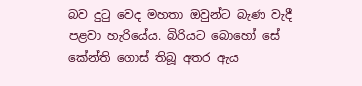බව දුටු වෙද මහතා ඔවුන්ට බැණ වැදී පළවා හැරියේය. බිරියට බොහෝ සේ කේන්ති ගොස් තිබූ අතර ඇය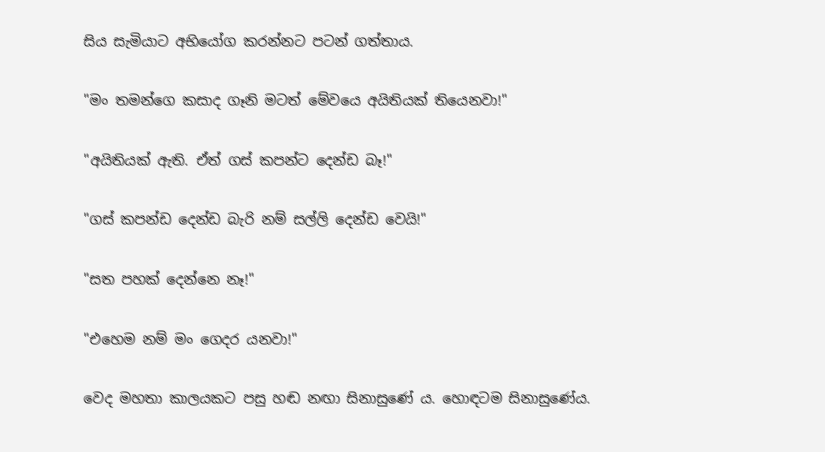සිය සැමියාට අභියෝග කරන්නට පටන් ගත්තාය.

"මං තමන්ගෙ කසාද ගෑනි මටත් මේවයෙ අයිතියක් තියෙනවා!"

"අයිතියක් ඇති. ඒත් ගස් කපන්ට දෙන්ඩ බෑ!"

"ගස් කපන්ඩ දෙන්ඩ බැරි නම් සල්ලි දෙන්ඩ වෙයි!"

"සත පහක් දෙන්නෙ නෑ!"

"එහෙම නම් මං ගෙදර යනවා!"

වෙද මහතා කාලයකට පසු හඬ නඟා සිනාසුණේ ය. හොඳටම සිනාසුණේය.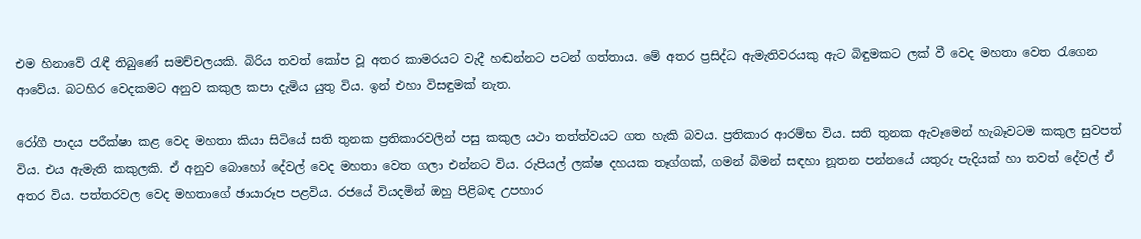එම හිනාවේ රැඳී තිබුණේ සමච්චලයකි. බිරිය තවත් කෝප වූ අතර කාමරයට වැදී හඬන්නට පටන් ගත්තාය. මේ අතර ප්‍රසිද්ධ ඇමැතිවරයකු ඇට බිඳුමකට ලක් වී වෙද මහතා වෙත රැගෙන ආවේය. බටහිර වෙදකමට අනුව කකුල කපා දැමිය යුතු විය. ඉන් එහා විසඳුමක් නැත.

රෝගී පාදය පරීක්ෂා කළ වෙද මහතා කියා සිටියේ සති තුනක ප්‍රතිකාරවලින් පසු කකුල යථා තත්ත්වයට ගත හැකි බවය. ප්‍රතිකාර ආරම්භ විය. සති තුනක ඇවෑමෙන් හැබෑවටම කකුල සුවපත් විය. එය ඇමැති කකුලකි. ඒ අනුව බොහෝ දේවල් වෙද මහතා වෙත ගලා එන්නට විය. රුපියල් ලක්ෂ දහයක තෑග්ගක්, ගමන් බිමන් සඳහා නූතන පන්නයේ යතුරු පැදියක් හා තවත් දේවල් ඒ අතර විය. පත්තරවල වෙද මහතාගේ ඡායාරූප පළවිය. රජයේ වියදමින් ඔහු පිළිබඳ උපහාර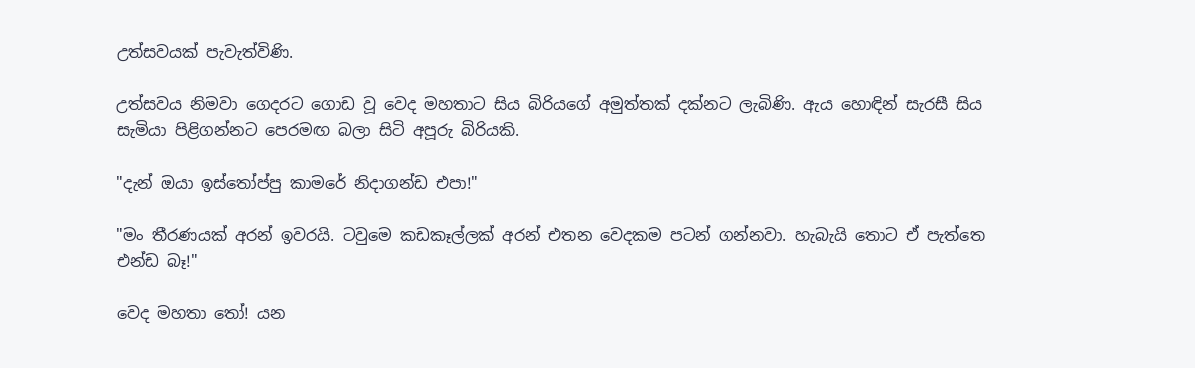උත්සවයක් පැවැත්විණි.

උත්සවය නිමවා ගෙදරට ගොඩ වූ වෙද මහතාට සිය බිරියගේ අමුත්තක් දක්නට ලැබිණි. ඇය හොඳින් සැරසී සිය සැමියා පිළිගන්නට පෙරමඟ බලා සිටි අපූරු බිරියකි.

"දැන් ඔයා ඉස්තෝප්පු කාමරේ නිදාගන්ඩ එපා!"

"මං තීරණයක් අරන් ඉවරයි. ටවුමෙ කඩකෑල්ලක් අරන් එතන වෙදකම පටන් ගන්නවා. හැබැයි තොට ඒ පැත්තෙ එන්ඩ බෑ!"

වෙද මහතා තෝ! යන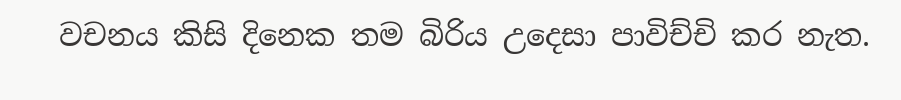වචනය කිසි දිනෙක තම බිරිය උදෙසා පාවිච්චි කර නැත.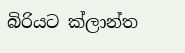බිරියට ක්ලාන්ත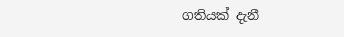ගතියක් දැනී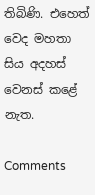තිබිණි. එහෙත් වෙද මහතා සිය අදහස් වෙනස් කළේ නැත.

Comments